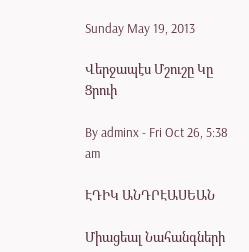Sunday May 19, 2013

Վերջապէս Մշուշը Կը Ցրուի

By adminx - Fri Oct 26, 5:38 am

ԷԴԻԿ ԱՆԴՐԷԱՍԵԱՆ

Միացեալ Նահանգների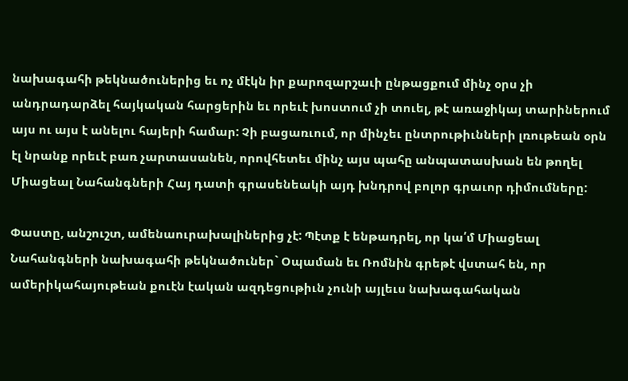նախագահի թեկնածուներից եւ ոչ մէկն իր քարոզարշաւի ընթացքում մինչ օրս չի անդրադարձել հայկական հարցերին եւ որեւէ խոստում չի տուել, թէ առաջիկայ տարիներում այս ու այս է անելու հայերի համար: Չի բացառւում, որ մինչեւ ընտրութիւնների լռութեան օրն էլ նրանք որեւէ բառ չարտասանեն, որովհետեւ մինչ այս պահը անպատասխան են թողել Միացեալ Նահանգների Հայ դատի գրասենեակի այդ խնդրով բոլոր գրաւոր դիմումները:

Փաստը, անշուշտ, ամենաուրախալիներից չէ: Պէտք է ենթադրել, որ կա՛մ Միացեալ Նահանգների նախագահի թեկնածուներ` Օպաման եւ Ռոմնին գրեթէ վստահ են, որ ամերիկահայութեան քուէն էական ազդեցութիւն չունի այլեւս նախագահական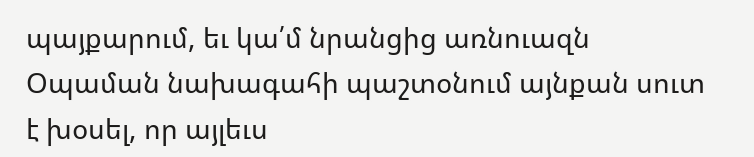պայքարում, եւ կա՛մ նրանցից առնուազն Օպաման նախագահի պաշտօնում այնքան սուտ է խօսել, որ այլեւս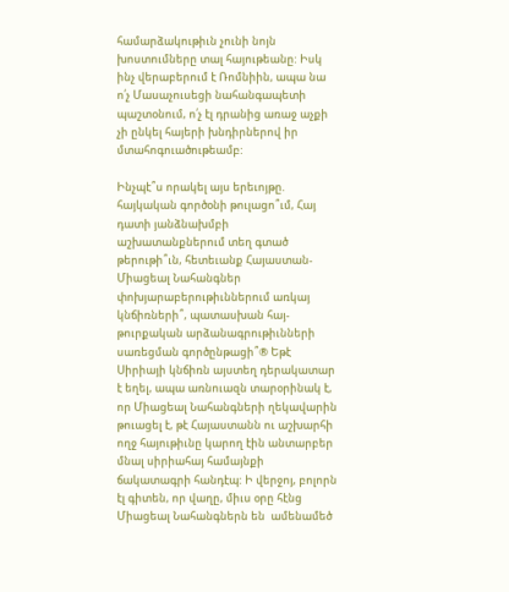համարձակութիւն չունի նոյն խոստումները տալ հայութեանը: Իսկ ինչ վերաբերում է Ռոմնիին, ապա նա ո՛չ Մասաչուսեցի նահանգապետի պաշտօնում, ո՛չ էլ դրանից առաջ աչքի չի ընկել հայերի խնդիրներով իր մտահոգուածութեամբ:

Ինչպէ՞ս որակել այս երեւոյթը. հայկական գործօնի թուլացո՞ւմ, Հայ դատի յանձնախմբի աշխատանքներում տեղ գտած թերութի՞ւն, հետեւանք Հայաստան-Միացեալ Նահանգներ փոխյարաբերութիւններում առկայ կնճիռների՞, պատասխան հայ-թուրքական արձանագրութիւնների սառեցման գործընթացի՞® Եթէ Սիրիայի կնճիռն այստեղ դերակատար է եղել, ապա առնուազն տարօրինակ է, որ Միացեալ Նահանգների ղեկավարին թուացել է, թէ Հայաստանն ու աշխարհի ողջ հայութիւնը կարող էին անտարբեր մնալ սիրիահայ համայնքի ճակատագրի հանդէպ: Ի վերջոյ, բոլորն էլ գիտեն, որ վաղը, միւս օրը հէնց Միացեալ Նահանգներն են  ամենամեծ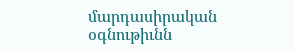մարդասիրական օգնութիւնն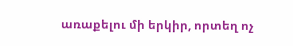առաքելու մի երկիր, որտեղ ոչ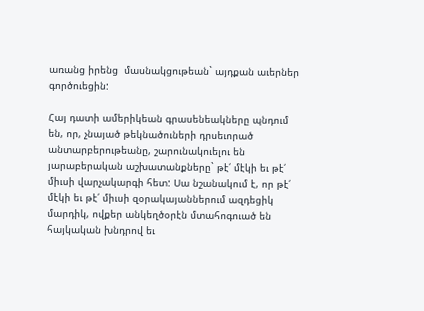առանց իրենց  մասնակցութեան` այդքան աւերներ գործուեցին:

Հայ դատի ամերիկեան գրասենեակները պնդում են, որ, չնայած թեկնածուների դրսեւորած անտարբերութեանը, շարունակուելու են յարաբերական աշխատանքները` թէ՛ մէկի եւ թէ՛ միւսի վարչակարգի հետ: Սա նշանակում է, որ թէ՛ մէկի եւ թէ՛ միւսի զօրակայաններում ազդեցիկ մարդիկ, ովքեր անկեղծօրէն մտահոգուած են հայկական խնդրով եւ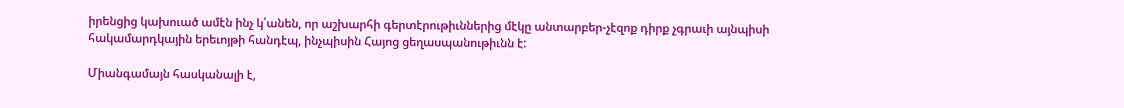իրենցից կախուած ամէն ինչ կ՛անեն, որ աշխարհի գերտէրութիւններից մէկը անտարբեր-չէզոք դիրք չգրաւի այնպիսի հակամարդկային երեւոյթի հանդէպ, ինչպիսին Հայոց ցեղասպանութիւնն է:

Միանգամայն հասկանալի է,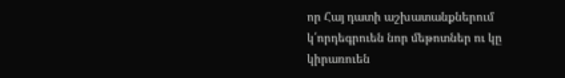որ Հայ դատի աշխատանքներում կ՛որդեգրուեն նոր մեթոտներ ու կը կիրառուեն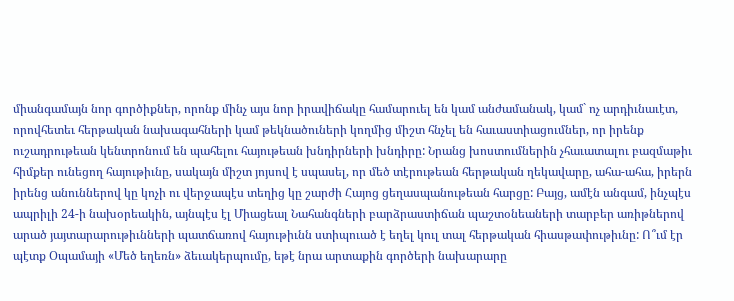միանգամայն նոր գործիքներ, որոնք մինչ այս նոր իրավիճակը համարուել են կամ անժամանակ, կամ` ոչ արդիւնաւէտ, որովհետեւ հերթական նախագահների կամ թեկնածուների կողմից միշտ հնչել են հաւաստիացումներ, որ իրենք ուշադրութեան կենտրոնում են պահելու հայութեան խնդիրների խնդիրը: Նրանց խոստումներին չհաւատալու բազմաթիւ հիմքեր ունեցող հայութիւնը, սակայն միշտ յոյսով է սպասել, որ մեծ տէրութեան հերթական ղեկավարը, ահա-ահա, իրերն իրենց անուններով կը կոչի ու վերջապէս տեղից կը շարժի Հայոց ցեղասպանութեան հարցը: Բայց, ամէն անգամ, ինչպէս ապրիլի 24-ի նախօրեակին, այնպէս էլ Միացեալ Նահանգների բարձրաստիճան պաշտօնեաների տարբեր առիթներով արած յայտարարութիւնների պատճառով հայութիւնն ստիպուած է եղել կուլ տալ հերթական հիասթափութիւնը: Ո՞ւմ էր պէտք Օպամայի «Մեծ եղեռն» ձեւակերպումը, եթէ նրա արտաքին գործերի նախարարը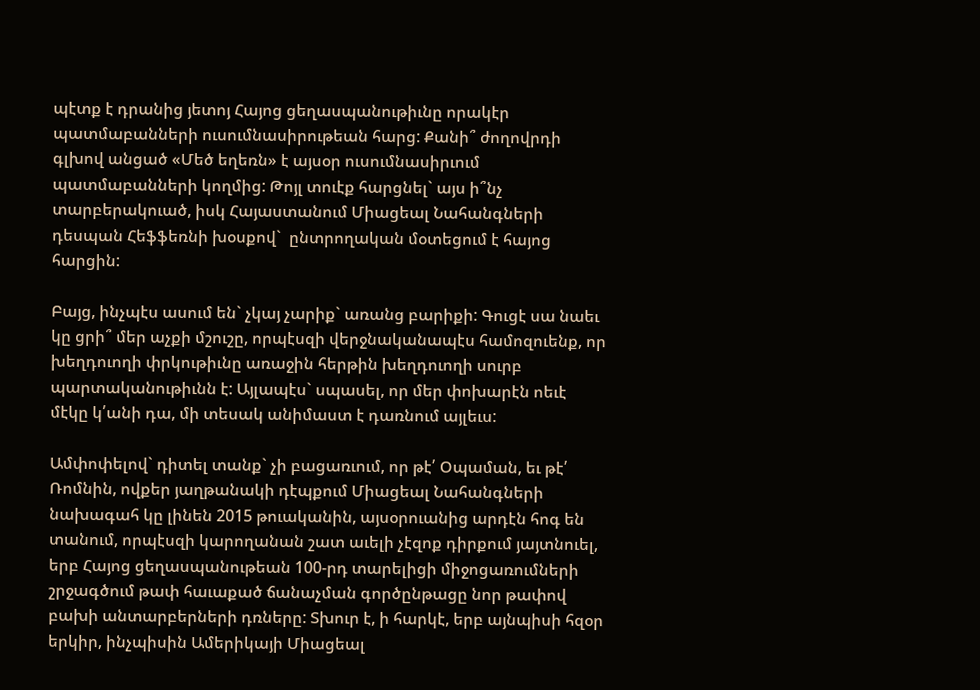պէտք է դրանից յետոյ Հայոց ցեղասպանութիւնը որակէր պատմաբանների ուսումնասիրութեան հարց: Քանի՞ ժողովրդի գլխով անցած «Մեծ եղեռն» է այսօր ուսումնասիրւում պատմաբանների կողմից: Թոյլ տուէք հարցնել` այս ի՞նչ տարբերակուած, իսկ Հայաստանում Միացեալ Նահանգների դեսպան Հեֆֆեռնի խօսքով`  ընտրողական մօտեցում է հայոց հարցին:

Բայց, ինչպէս ասում են` չկայ չարիք` առանց բարիքի: Գուցէ սա նաեւ կը ցրի՞ մեր աչքի մշուշը, որպէսզի վերջնականապէս համոզուենք, որ խեղդուողի փրկութիւնը առաջին հերթին խեղդուողի սուրբ պարտականութիւնն է: Այլապէս` սպասել, որ մեր փոխարէն ոեւէ մէկը կ՛անի դա, մի տեսակ անիմաստ է դառնում այլեւս:

Ամփոփելով` դիտել տանք` չի բացառւում, որ թէ՛ Օպաման, եւ թէ՛ Ռոմնին, ովքեր յաղթանակի դէպքում Միացեալ Նահանգների նախագահ կը լինեն 2015 թուականին, այսօրուանից արդէն հոգ են տանում, որպէսզի կարողանան շատ աւելի չէզոք դիրքում յայտնուել, երբ Հայոց ցեղասպանութեան 100-րդ տարելիցի միջոցառումների շրջագծում թափ հաւաքած ճանաչման գործընթացը նոր թափով բախի անտարբերների դռները: Տխուր է, ի հարկէ, երբ այնպիսի հզօր երկիր, ինչպիսին Ամերիկայի Միացեալ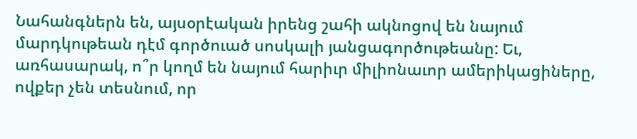Նահանգներն են, այսօրէական իրենց շահի ակնոցով են նայում մարդկութեան դէմ գործուած սոսկալի յանցագործութեանը: Եւ, առհասարակ, ո՞ր կողմ են նայում հարիւր միլիոնաւոր ամերիկացիները, ովքեր չեն տեսնում, որ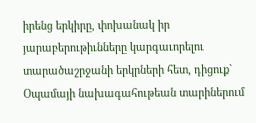իրենց երկիրը, փոխանակ իր յարաբերութիւնները կարգաւորելու տարածաշրջանի երկրների հետ, դիցուք` Օպամայի նախագահութեան տարիներում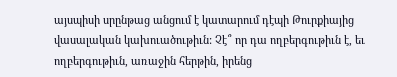այսպիսի սրընթաց անցում է կատարում դէպի Թուրքիայից վասալական կախուածութիւն: Չէ՞ որ դա ողբերգութիւն է, եւ ողբերգութիւն, առաջին հերթին, իրենց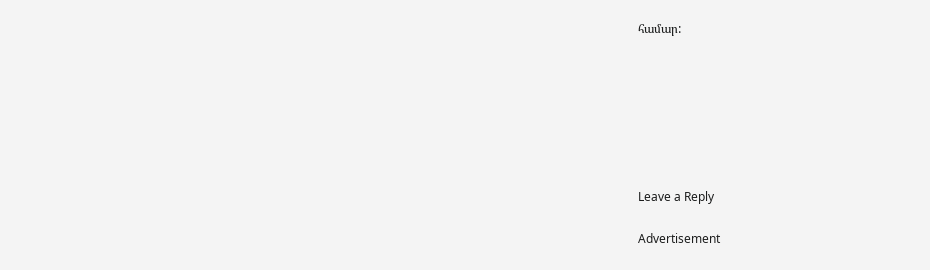համար:







Leave a Reply

Advertisement